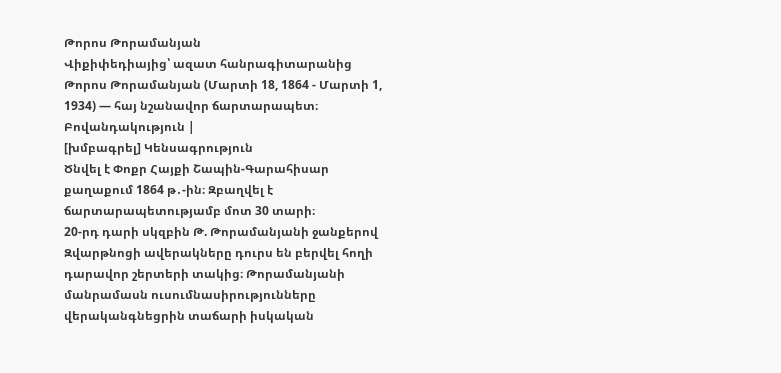Թորոս Թորամանյան
Վիքիփեդիայից՝ ազատ հանրագիտարանից
Թորոս Թորամանյան (Մարտի 18, 1864 - Մարտի 1, 1934) ― հայ նշանավոր ճարտարապետ։
Բովանդակություն |
[խմբագրել] Կենսագրություն
Ծնվել է Փոքր Հայքի Շապին-Գարահիսար քաղաքում 1864 թ․-ին։ Զբաղվել է ճարտարապետությամբ մոտ 30 տարի։
20-րդ դարի սկզբին Թ. Թորամանյանի ջանքերով Զվարթնոցի ավերակները դուրս են բերվել հողի դարավոր շերտերի տակից։ Թորամանյանի մանրամասն ուսումնասիրությունները վերականգնեցրին տաճարի իսկական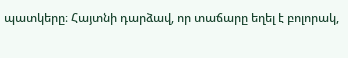պատկերը։ Հայտնի դարձավ, որ տաճարը եղել է բոլորակ,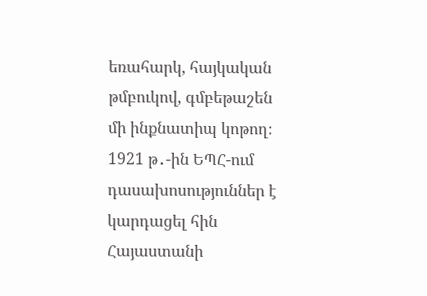եռահարկ, հայկական թմբուկով, գմբեթաշեն մի ինքնատիպ կոթող։
1921 թ․-ին ԵՊՀ-ում դասախոսություններ է կարդացել հին Հայաստանի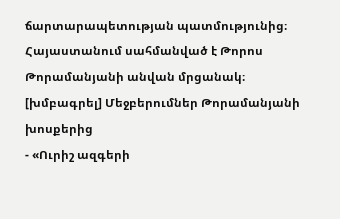ճարտարապետության պատմությունից։
Հայաստանում սահմանված է Թորոս Թորամանյանի անվան մրցանակ։
[խմբագրել] Մեջբերումներ Թորամանյանի խոսքերից
- «Ուրիշ ազգերի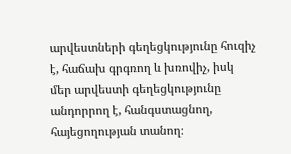արվեստների գեղեցկությունը հուզիչ է, հաճախ գրգռող և խռովիչ, իսկ մեր արվեստի գեղեցկությունը անդորրող է, հանգստացնող, հայեցողության տանող։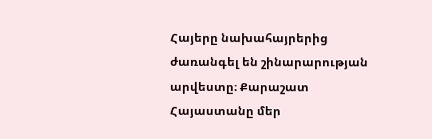Հայերը նախահայրերից ժառանգել են շինարարության արվեստը։ Քարաշատ Հայաստանը մեր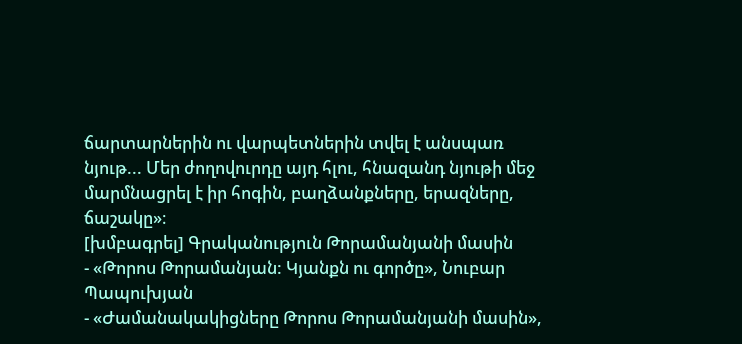ճարտարներին ու վարպետներին տվել է անսպառ նյութ... Մեր ժողովուրդը այդ հլու, հնազանդ նյութի մեջ մարմնացրել է իր հոգին, բաղձանքները, երազները, ճաշակը»։
[խմբագրել] Գրականություն Թորամանյանի մասին
- «Թորոս Թորամանյան: Կյանքն ու գործը», Նուբար Պապուխյան
- «Ժամանակակիցները Թորոս Թորամանյանի մասին»,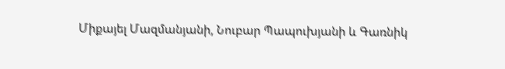Միքայել Մազմանյանի, Նուբար Պապուխյանի և Գառնիկ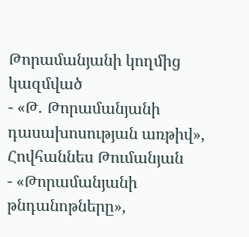Թորամանյանի կողմից կազմված
- «Թ․ Թորամանյանի դասախոսության առթիվ», Հովհաննես Թումանյան
- «Թորամանյանի թնդանոթները»,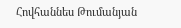Հովհաննես Թումանյան